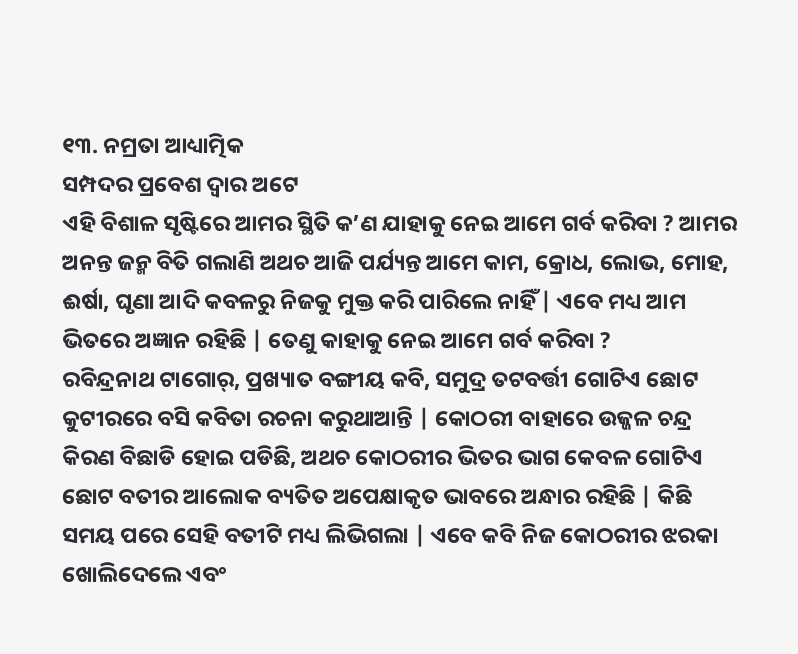୧୩. ନମ୍ରତା ଆଧ୍ୟାତ୍ମିକ
ସମ୍ପଦର ପ୍ରବେଶ ଦ୍ବାର ଅଟେ
ଏହି ବିଶାଳ ସୃଷ୍ଟିରେ ଆମର ସ୍ଥିତି କ’ଣ ଯାହାକୁ ନେଇ ଆମେ ଗର୍ବ କରିବା ? ଆମର ଅନନ୍ତ ଜନ୍ମ ବିତି ଗଲାଣି ଅଥଚ ଆଜି ପର୍ଯ୍ୟନ୍ତ ଆମେ କାମ, କ୍ରୋଧ, ଲୋଭ, ମୋହ, ଈର୍ଷା, ଘୃଣା ଆଦି କବଳରୁ ନିଜକୁ ମୁକ୍ତ କରି ପାରିଲେ ନାହିଁ | ଏବେ ମଧ୍ୟ ଆମ ଭିତରେ ଅଜ୍ଞାନ ରହିଛି | ତେଣୁ କାହାକୁ ନେଇ ଆମେ ଗର୍ବ କରିବା ?
ରବିନ୍ଦ୍ରନାଥ ଟାଗୋର୍, ପ୍ରଖ୍ୟାତ ବଙ୍ଗୀୟ କବି, ସମୁଦ୍ର ତଟବର୍ତ୍ତୀ ଗୋଟିଏ ଛୋଟ କୁଟୀରରେ ବସି କବିତା ରଚନା କରୁଥାଆନ୍ତି | କୋଠରୀ ବାହାରେ ଉଜ୍ଜଳ ଚନ୍ଦ୍ର କିରଣ ବିଛାଡି ହୋଇ ପଡିଛି, ଅଥଚ କୋଠରୀର ଭିତର ଭାଗ କେବଳ ଗୋଟିଏ ଛୋଟ ବତୀର ଆଲୋକ ବ୍ୟତିତ ଅପେକ୍ଷାକୃତ ଭାବରେ ଅନ୍ଧାର ରହିଛି | କିଛି ସମୟ ପରେ ସେହି ବତୀଟି ମଧ୍ୟ ଲିଭିଗଲା | ଏବେ କବି ନିଜ କୋଠରୀର ଝରକା ଖୋଲିଦେଲେ ଏବଂ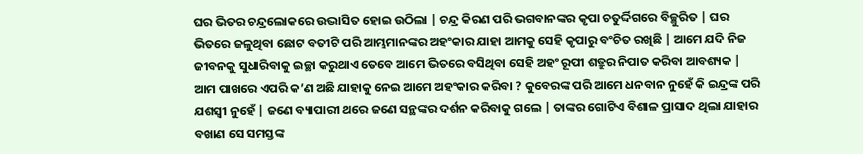ଘର ଭିତର ଚନ୍ଦ୍ରଲୋକରେ ଉଦ୍ଭାସିତ ହୋଇ ଉଠିଲା | ଚନ୍ଦ୍ର କିରଣ ପରି ଭଗବାନଙ୍କର କୃପା ଚତୁର୍ଦ୍ଦିଗରେ ବିଚ୍ଛୁରିତ | ଘର ଭିତରେ ଜଳୁଥିବା ଛୋଟ ବତୀଟି ପରି ଆମ୍ଭମାନଙ୍କର ଅହଂକାର ଯାହା ଆମକୁ ସେହି କୃପାରୁ ବଂଚିତ ରଖିଛି | ଆମେ ଯଦି ନିଜ ଜୀବନକୁ ସୁଧାରିବାକୁ ଇଚ୍ଛା କରୁଥାଏ ତେବେ ଆମେ ଭିତରେ ବସିଥିବା ସେହି ଅହଂ ରୂପୀ ଶତ୍ରୁର ନିପାତ କରିବା ଆବଶ୍ୟକ | ଆମ ପାଖରେ ଏପରି କ’ଣ ଅଛି ଯାହାକୁ ନେଇ ଆମେ ଅହଂକାର କରିବା ? କୁବେରଙ୍କ ପରି ଆମେ ଧନବାନ ନୁହେଁ କି ଇନ୍ଦ୍ରଙ୍କ ପରି ଯଶସ୍ବୀ ନୁହେଁ | ଜଣେ ବ୍ୟାପାରୀ ଥରେ ଜଣେ ସନ୍ଥଙ୍କର ଦର୍ଶନ କରିବାକୁ ଗଲେ | ତାଙ୍କର ଗୋଟିଏ ବିଶାଳ ପ୍ରାସାଦ ଥିଲା ଯାହାର ବଖାଣ ସେ ସମସ୍ତଙ୍କ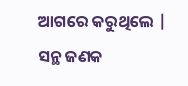ଆଗରେ କରୁଥିଲେ | ସନ୍ଥ ଜଣକ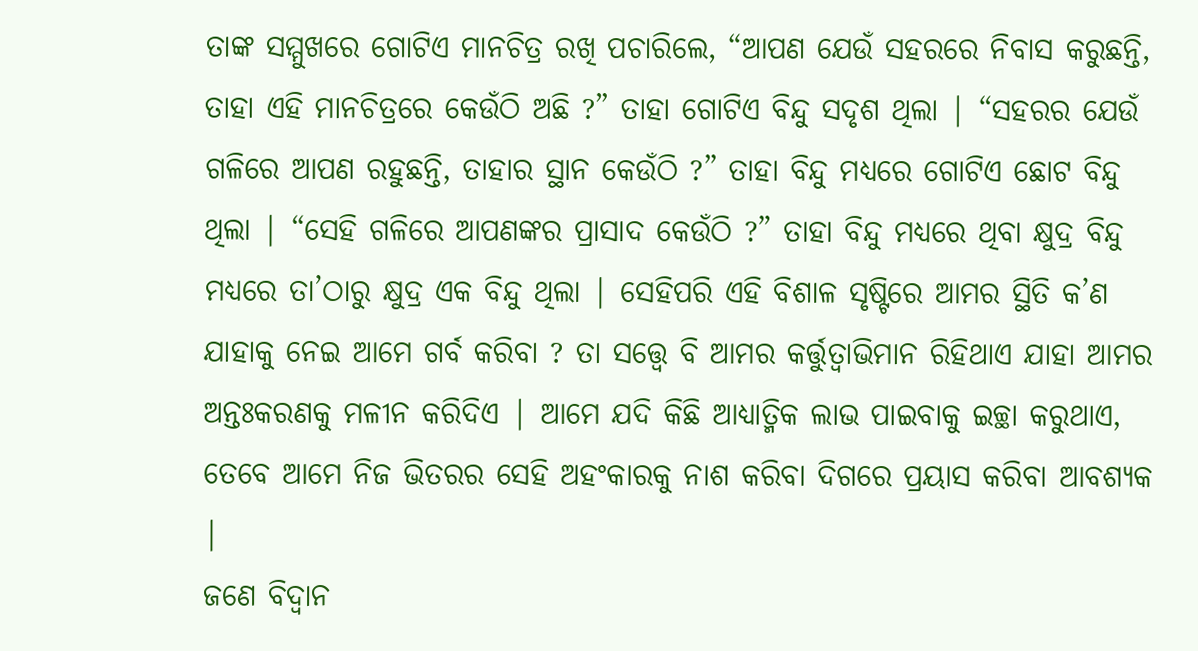ତାଙ୍କ ସମ୍ମୁଖରେ ଗୋଟିଏ ମାନଚିତ୍ର ରଖି ପଚାରିଲେ, “ଆପଣ ଯେଉଁ ସହରରେ ନିବାସ କରୁଛନ୍ତି, ତାହା ଏହି ମାନଚିତ୍ରରେ କେଉଁଠି ଅଛି ?” ତାହା ଗୋଟିଏ ବିନ୍ଦୁ ସଦୃଶ ଥିଲା | “ସହରର ଯେଉଁ ଗଳିରେ ଆପଣ ରହୁଛନ୍ତି, ତାହାର ସ୍ଥାନ କେଉଁଠି ?” ତାହା ବିନ୍ଦୁ ମଧ୍ୟରେ ଗୋଟିଏ ଛୋଟ ବିନ୍ଦୁ ଥିଲା | “ସେହି ଗଳିରେ ଆପଣଙ୍କର ପ୍ରାସାଦ କେଉଁଠି ?” ତାହା ବିନ୍ଦୁ ମଧ୍ୟରେ ଥିବା କ୍ଷୁଦ୍ର ବିନ୍ଦୁ ମଧ୍ୟରେ ତା’ଠାରୁ କ୍ଷୁଦ୍ର ଏକ ବିନ୍ଦୁ ଥିଲା | ସେହିପରି ଏହି ବିଶାଳ ସୃଷ୍ଟିରେ ଆମର ସ୍ଥିତି କ’ଣ ଯାହାକୁ ନେଇ ଆମେ ଗର୍ବ କରିବା ? ତା ସତ୍ତ୍ବେ ବି ଆମର କର୍ତ୍ତୁତ୍ବାଭିମାନ ରିହିଥାଏ ଯାହା ଆମର ଅନ୍ତଃକରଣକୁ ମଳୀନ କରିଦିଏ | ଆମେ ଯଦି କିଛି ଆଧ୍ୟାତ୍ମିକ ଲାଭ ପାଇବାକୁ ଇଚ୍ଛା କରୁଥାଏ, ତେବେ ଆମେ ନିଜ ଭିତରର ସେହି ଅହଂକାରକୁ ନାଶ କରିବା ଦିଗରେ ପ୍ରୟାସ କରିବା ଆବଶ୍ୟକ |
ଜଣେ ବିଦ୍ବାନ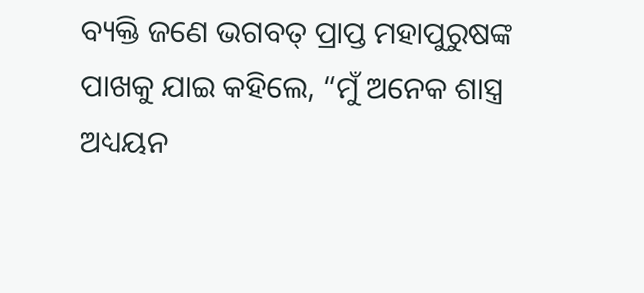ବ୍ୟକ୍ତି ଜଣେ ଭଗବତ୍ ପ୍ରାପ୍ତ ମହାପୁରୁଷଙ୍କ ପାଖକୁ ଯାଇ କହିଲେ, “ମୁଁ ଅନେକ ଶାସ୍ତ୍ର ଅଧ୍ୟୟନ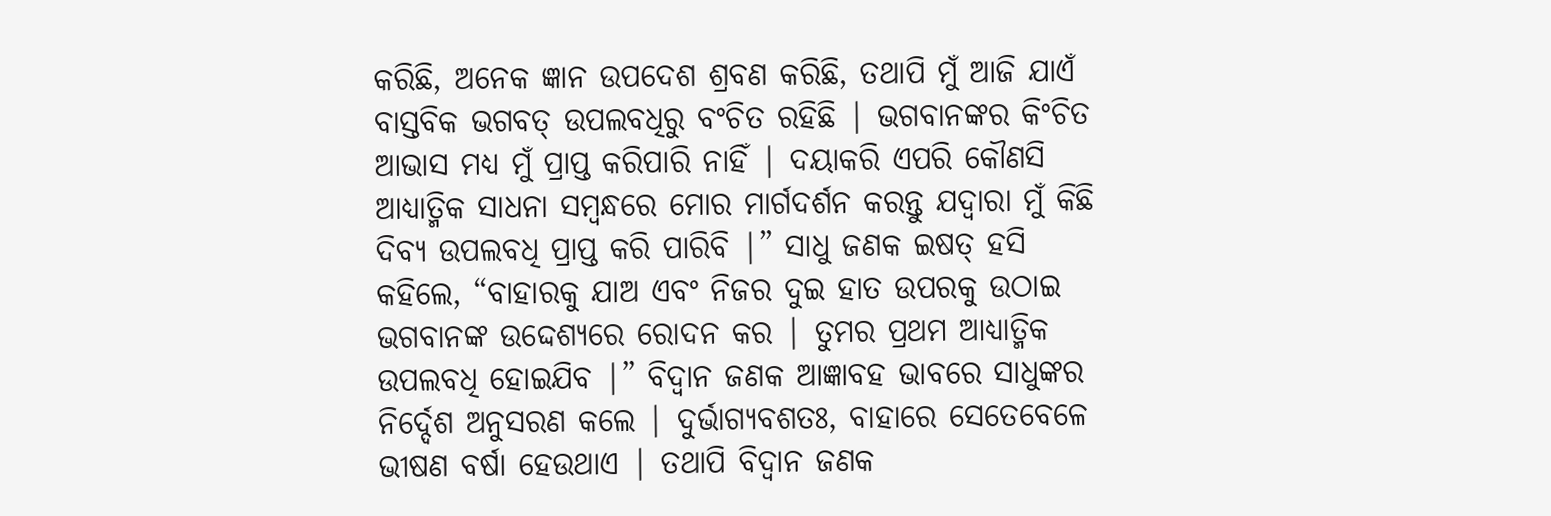କରିଛି, ଅନେକ ଜ୍ଞାନ ଉପଦେଶ ଶ୍ରବଣ କରିଛି, ତଥାପି ମୁଁ ଆଜି ଯାଏଁ ବାସ୍ତବିକ ଭଗବତ୍ ଉପଲବଧିରୁ ବଂଚିତ ରହିଛି | ଭଗବାନଙ୍କର କିଂଚିତ ଆଭାସ ମଧ୍ୟ ମୁଁ ପ୍ରାପ୍ତ କରିପାରି ନାହିଁ | ଦୟାକରି ଏପରି କୌଣସି ଆଧ୍ୟାତ୍ମିକ ସାଧନା ସମ୍ବନ୍ଧରେ ମୋର ମାର୍ଗଦର୍ଶନ କରନ୍ତୁ ଯଦ୍ବାରା ମୁଁ କିଛି ଦିବ୍ୟ ଉପଲବଧି ପ୍ରାପ୍ତ କରି ପାରିବି |” ସାଧୁ ଜଣକ ଇଷତ୍ ହସି କହିଲେ, “ବାହାରକୁ ଯାଅ ଏବଂ ନିଜର ଦୁଇ ହାତ ଉପରକୁ ଉଠାଇ ଭଗବାନଙ୍କ ଉଦ୍ଦେଶ୍ୟରେ ରୋଦନ କର | ତୁମର ପ୍ରଥମ ଆଧ୍ୟାତ୍ମିକ ଉପଲବଧି ହୋଇଯିବ |” ବିଦ୍ବାନ ଜଣକ ଆଜ୍ଞାବହ ଭାବରେ ସାଧୁଙ୍କର ନିର୍ଦ୍ଦେଶ ଅନୁସରଣ କଲେ | ଦୁର୍ଭାଗ୍ୟବଶତଃ, ବାହାରେ ସେତେବେଳେ ଭୀଷଣ ବର୍ଷା ହେଉଥାଏ | ତଥାପି ବିଦ୍ବାନ ଜଣକ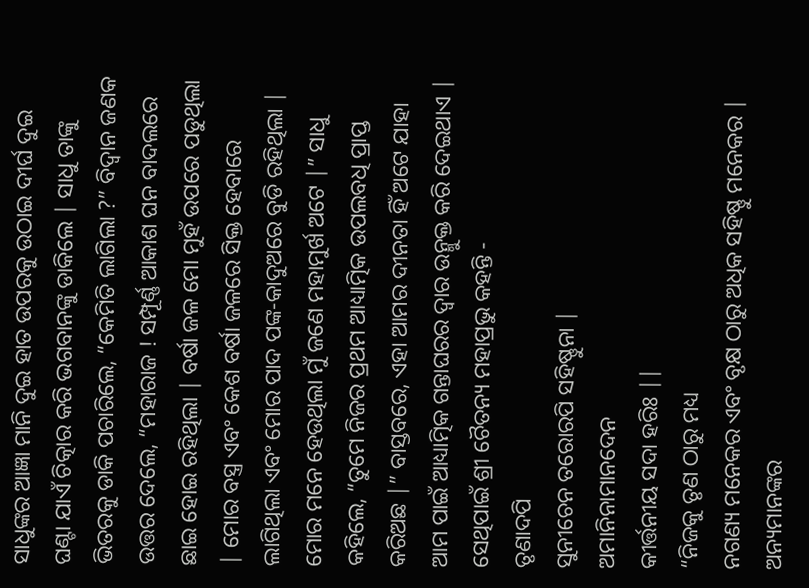ସାଧୁଙ୍କର ଆଜ୍ଞା ମାନି ଦୁଇ ହାତ ଉପରକୁ ଉଠାଇ ଦୀର୍ଘ ଦୁଇ ଘଣ୍ଟା ଯାଏଁ ଚିତ୍କାର କରି ଭଗବାନଙ୍କୁ ଡାକିଲେ | ସାଧୁ ତାଙ୍କୁ ଭିତରକୁ ଡାକି ପଚାରିଲେ, “କେମିତି ଲାଗିଲା ?” ବିଦ୍ବାନ ଜଣକ ଉତ୍ତର ଦେଲେ, “ମହାରାଜ ! ସମ୍ପୂର୍ଣ୍ଣ ଆକାଶ ଘନ ବାଦଲରେ ଛାଇ ହୋଇ ରହିଥିଲା | ବର୍ଷା ଜଳ ମୋ ମୁହଁ ଉପରେ ପଡୁଥିଲା | ମୋର ବସ୍ତ୍ର ଏବଂ କେଶ ବର୍ଷା ଜଳରେ ସିକ୍ତ ହେବାରେ ଲାଗିଥିଲା ଏବଂ ମୋର ପାଦ ପଙ୍କ-କାଦୁଅରେ ବୁଡି ରହିଥିଲା | ମୋର ମନେ ହେଉଥିଲା ମୁଁ ଜଣେ ମହାମୁର୍ଖ ଅଟେ |” ସାଧୁ କହିଲେ, “ତୁମେ ନିଜର ପ୍ରଥମ ଆଧ୍ୟାତ୍ମିକ ଉପଲବଧି ପ୍ରାପ୍ତ କରିଅଛ |” ବାସ୍ତବରେ, ଏହା ଆମର ଦୀନତା ହିଁ ଅଟେ ଯାହା ଆମ ପାଇଁ ଆଧ୍ୟାତ୍ମିକ ଗନ୍ତାଘରର ଦ୍ବାର ଉନ୍ମୁକ୍ତ କରି ଦେଇଥାଏ | ସେଥିପାଇଁ ଶ୍ରୀ ଚୈତନ୍ୟ ମହାପ୍ରଭୁ କହନ୍ତି -
ତୃଣାଦପି
ସୁନୀଚେନ ତରୋରପି ସହିଷ୍ଣୁନା |
ଅମାନିନାମାନଦେନ
କୀର୍ତ୍ତନୀୟ ସଦା ହରିଃ ||
“ନିଜକୁ ତୃଣ ଠାରୁ ମଧ୍ୟ
ନଗଣ୍ୟ ମନେକର ଏବଂ ବୃକ୍ଷ ଠାରୁ ଅଧିକ ସହିଷ୍ଣୁ ମନେକର | ଅନ୍ୟମାନଙ୍କର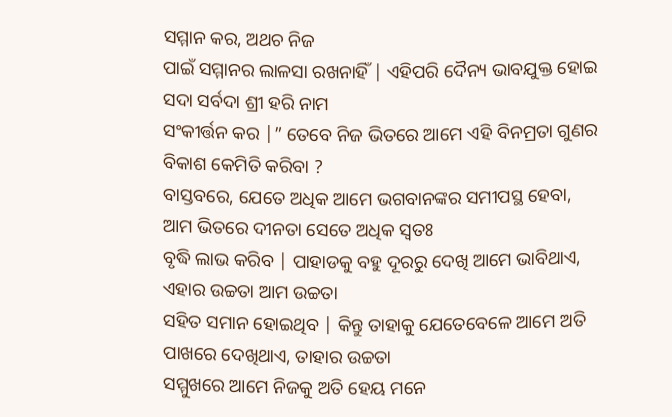ସମ୍ମାନ କର, ଅଥଚ ନିଜ
ପାଇଁ ସମ୍ମାନର ଲାଳସା ରଖନାହିଁ | ଏହିପରି ଦୈନ୍ୟ ଭାବଯୁକ୍ତ ହୋଇ ସଦା ସର୍ବଦା ଶ୍ରୀ ହରି ନାମ
ସଂକୀର୍ତ୍ତନ କର |” ତେବେ ନିଜ ଭିତରେ ଆମେ ଏହି ବିନମ୍ରତା ଗୁଣର ବିକାଶ କେମିତି କରିବା ?
ବାସ୍ତବରେ, ଯେତେ ଅଧିକ ଆମେ ଭଗବାନଙ୍କର ସମୀପସ୍ଥ ହେବା, ଆମ ଭିତରେ ଦୀନତା ସେତେ ଅଧିକ ସ୍ବତଃ
ବୃଦ୍ଧି ଲାଭ କରିବ | ପାହାଡକୁ ବହୁ ଦୂରରୁ ଦେଖି ଆମେ ଭାବିଥାଏ, ଏହାର ଉଚ୍ଚତା ଆମ ଉଚ୍ଚତା
ସହିତ ସମାନ ହୋଇଥିବ | କିନ୍ତୁ ତାହାକୁ ଯେତେବେଳେ ଆମେ ଅତି ପାଖରେ ଦେଖିଥାଏ, ତାହାର ଉଚ୍ଚତା
ସମ୍ମୁଖରେ ଆମେ ନିଜକୁ ଅତି ହେୟ ମନେ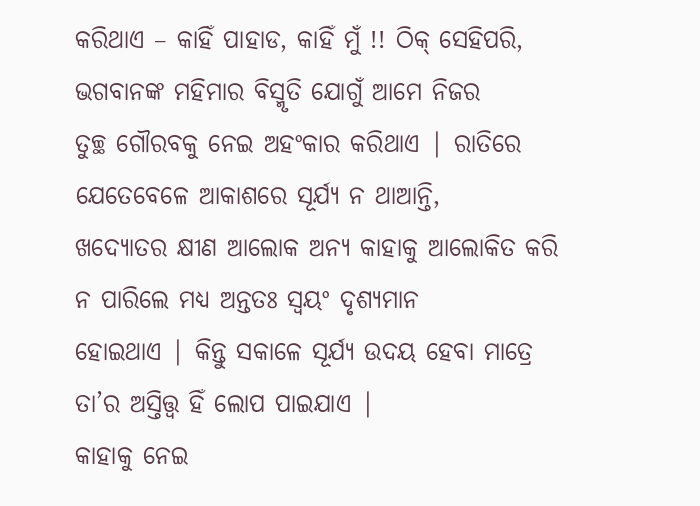କରିଥାଏ – କାହିଁ ପାହାଡ, କାହିଁ ମୁଁ !! ଠିକ୍ ସେହିପରି,
ଭଗବାନଙ୍କ ମହିମାର ବିସ୍ମୃତି ଯୋଗୁଁ ଆମେ ନିଜର
ତୁଚ୍ଛ ଗୌରବକୁ ନେଇ ଅହଂକାର କରିଥାଏ | ରାତିରେ ଯେତେବେଳେ ଆକାଶରେ ସୂର୍ଯ୍ୟ ନ ଥାଆନ୍ତି,
ଖଦ୍ୟୋତର କ୍ଷୀଣ ଆଲୋକ ଅନ୍ୟ କାହାକୁ ଆଲୋକିତ କରି ନ ପାରିଲେ ମଧ୍ୟ ଅନ୍ତତଃ ସ୍ବୟଂ ଦୃଶ୍ୟମାନ
ହୋଇଥାଏ | କିନ୍ତୁ ସକାଳେ ସୂର୍ଯ୍ୟ ଉଦୟ ହେବା ମାତ୍ରେ ତା’ର ଅସ୍ତିତ୍ତ୍ବ ହିଁ ଲୋପ ପାଇଯାଏ |
କାହାକୁ ନେଇ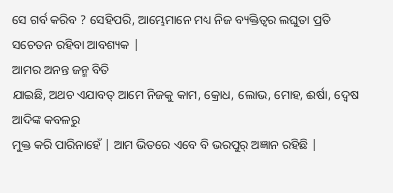ସେ ଗର୍ବ କରିବ ? ସେହିପରି, ଆମ୍ଭେମାନେ ମଧ୍ୟ ନିଜ ବ୍ୟକ୍ତିତ୍ବର ଲଘୁତା ପ୍ରତି
ସଚେତନ ରହିବା ଆବଶ୍ୟକ |
ଆମର ଅନନ୍ତ ଜନ୍ମ ବିତି
ଯାଇଛି, ଅଥଚ ଏଯାବତ୍ ଆମେ ନିଜକୁ କାମ, କ୍ରୋଧ, ଲୋଭ, ମୋହ, ଈର୍ଷା, ଦ୍ବେଷ ଆଦିଙ୍କ କବଳରୁ
ମୁକ୍ତ କରି ପାରିନାହେଁ | ଆମ ଭିତରେ ଏବେ ବି ଭରପୁର୍ ଅଜ୍ଞାନ ରହିଛି |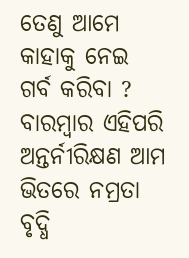ତେଣୁ ଆମେ କାହାକୁ ନେଇ
ଗର୍ବ କରିବା ? ବାରମ୍ବାର ଏହିପରି ଅନ୍ତର୍ନୀରିକ୍ଷଣ ଆମ ଭିତରେ ନମ୍ରତା ବୃଦ୍ଧି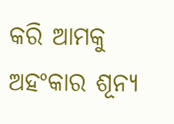କରି ଆମକୁ
ଅହଂକାର ଶୂନ୍ୟ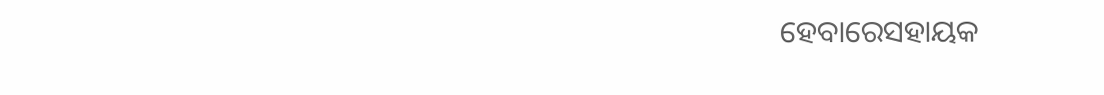ହେବାରେସହାୟକ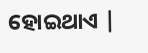ହୋଇଥାଏ |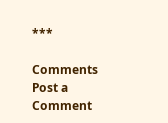***

Comments
Post a Comment